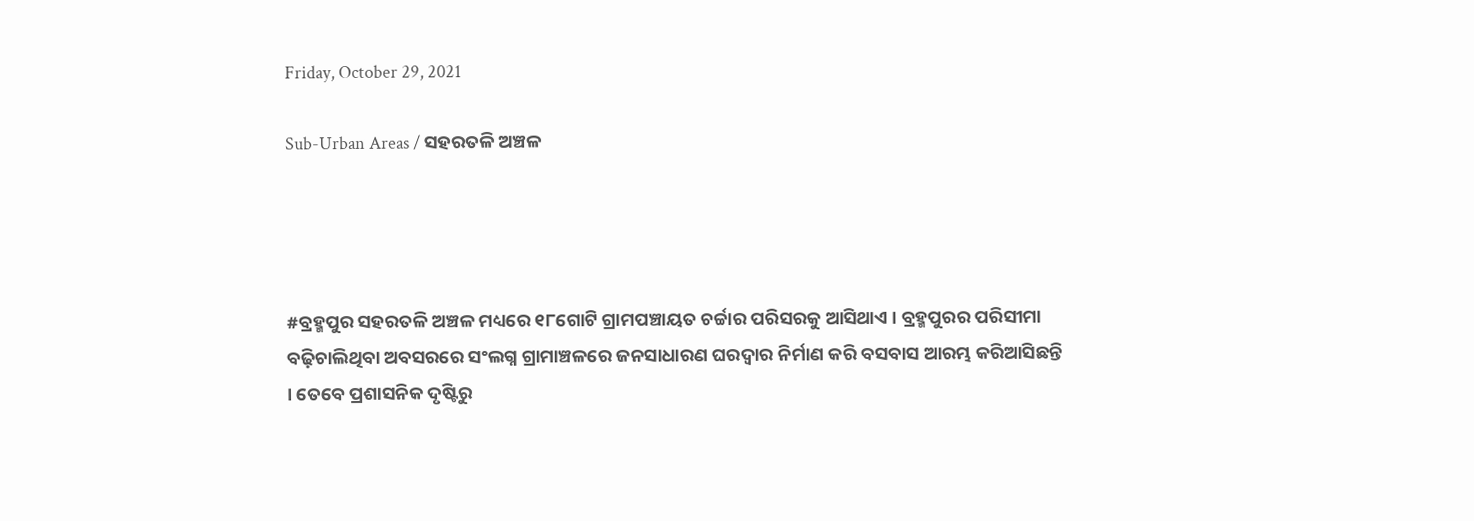Friday, October 29, 2021

Sub-Urban Areas / ସହରତଳି ଅଞ୍ଚଳ




#ବ୍ରହ୍ମପୁର ସହରତଳି ଅଞ୍ଚଳ ମଧ୍ୟରେ ୧୮ଗୋଟି ଗ୍ରାମପଞ୍ଚାୟତ ଚର୍ଚ୍ଚାର ପରିସରକୁ ଆସିଥାଏ । ବ୍ରହ୍ମପୁରର ପରିସୀମା ବଢ଼ିଚାଲିଥିବା ଅବସରରେ ସଂଲଗ୍ନ ଗ୍ରାମାଞ୍ଚଳରେ ଜନସାଧାରଣ ଘରଦ୍ୱାର ନିର୍ମାଣ କରି ବସବାସ ଆରମ୍ଭ କରିଆସିଛନ୍ତି । ତେବେ ପ୍ରଶାସନିକ ଦୃଷ୍ଟିରୁ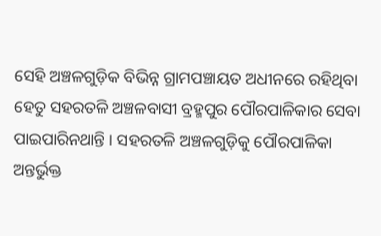ସେହି ଅଞ୍ଚଳଗୁଡ଼ିକ ବିଭିନ୍ନ ଗ୍ରାମପଞ୍ଚାୟତ ଅଧୀନରେ ରହିଥିବା ହେତୁ ସହରତଳି ଅଞ୍ଚଳବାସୀ ବ୍ରହ୍ମପୁର ପୌରପାଳିକାର ସେବା ପାଇପାରିନଥାନ୍ତି । ସହରତଳି ଅଞ୍ଚଳଗୁଡ଼ିକୁ ପୌରପାଳିକା ଅନ୍ତର୍ଭୁକ୍ତ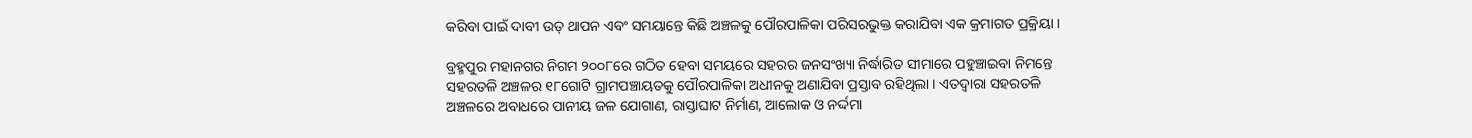କରିବା ପାଇଁ ଦାବୀ ଉତ୍ ଥାପନ ଏବଂ ସମୟାନ୍ତେ କିଛି ଅଞ୍ଚଳକୁ ପୌରପାଳିକା ପରିସରଭୁକ୍ତ କରାଯିବା ଏକ କ୍ରମାଗତ ପ୍ରକ୍ରିୟା ।

ବ୍ରହ୍ମପୁର ମହାନଗର ନିଗମ ୨୦୦୮ରେ ଗଠିତ ହେବା ସମୟରେ ସହରର ଜନସଂଖ୍ୟା ନିର୍ଦ୍ଧାରିତ ସୀମାରେ ପହୁଞ୍ଚାଇବା ନିମନ୍ତେ ସହରତଳି ଅଞ୍ଚଳର ୧୮ଗୋଟି ଗ୍ରାମପଞ୍ଚାୟତକୁ ପୌରପାଳିକା ଅଧୀନକୁ ଅଣାଯିବା ପ୍ରସ୍ତାବ ରହିଥିଲା । ଏତଦ୍ୱାରା ସହରତଳି ଅଞ୍ଚଳରେ ଅବାଧରେ ପାନୀୟ ଜଳ ଯୋଗାଣ, ରାସ୍ତାଘାଟ ନିର୍ମାଣ, ଆଲୋକ ଓ ନର୍ଦ୍ଦମା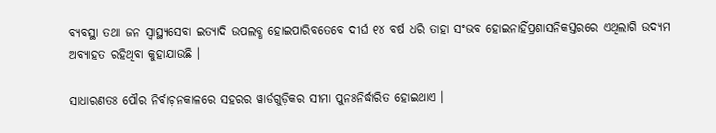ବ୍ୟବସ୍ଥା ତଥା ଜନ ସ୍ୱାସ୍ଥ୍ୟସେବା ଇତ୍ୟାଦି ଉପଲବ୍ଧ ହୋଇପାରିବତେବେ ଦୀର୍ଘ ୧୪ ବର୍ଷ ଧରି ତାହା ସଂଭବ ହୋଇନାହିଁପ୍ରଶାସନିକସ୍ତରରେ ଏଥିଲାଗି ଉଦ୍ୟମ ଅବ୍ୟାହତ ରହିଥିବା କୁହାଯାଉଛି ।

ସାଧାରଣତଃ ପୌର ନିର୍ବାଚ଼ନକାଳରେ ସହରର ୱାର୍ଡଗୁଡ଼ିକର ସୀମା ପୁନଃନିର୍ଦ୍ଧାରିତ ହୋଇଥାଏ ।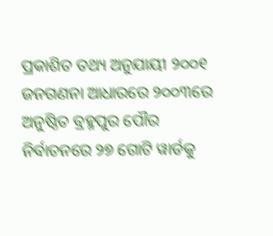ପ୍ରକାଶିତ ତଥ୍ୟ ଅନୁଯାୟୀ ୨୦୦୧ ଜନଗଣନା ଆଧାରରେ ୨୦୦୩ରେ ଅନୁଷ୍ଠିତ ବ୍ରହ୍ମପୁର ପୌର ନିର୍ବାଚନରେ ୨୭ ଗୋଟି ୱାର୍ଡକୁ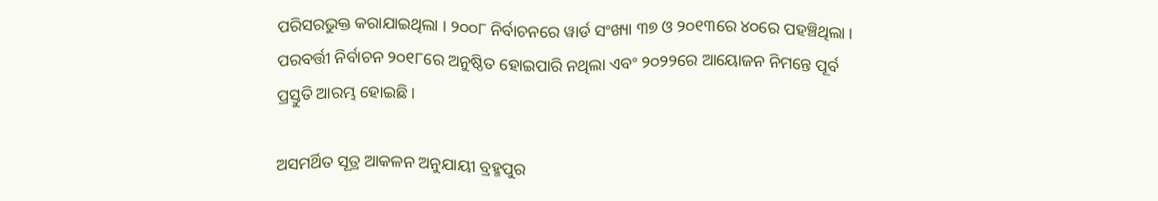ପରିସରଭୁକ୍ତ କରାଯାଇଥିଲା । ୨୦୦୮ ନିର୍ବାଚନରେ ୱାର୍ଡ ସଂଖ୍ୟା ୩୭ ଓ ୨୦୧୩ରେ ୪୦ରେ ପହଞ୍ଚିଥିଲା । ପରବର୍ତ୍ତୀ ନିର୍ବାଚନ ୨୦୧୮ରେ ଅନୁଷ୍ଠିତ ହୋଇପାରି ନଥିଲା ଏବଂ ୨୦୨୨ରେ ଆୟୋଜନ ନିମନ୍ତେ ପୂର୍ବ ପ୍ରସ୍ତୁତି ଆରମ୍ଭ ହୋଇଛି ।

ଅସମର୍ଥିତ ସୂତ୍ର ଆକଳନ ଅନୁଯାୟୀ ବ୍ରହ୍ମପୁର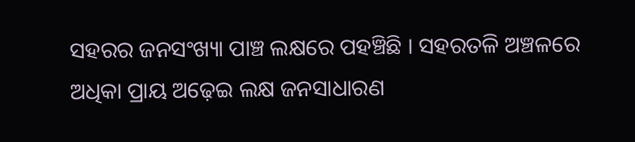ସହରର ଜନସଂଖ୍ୟା ପାଞ୍ଚ ଲକ୍ଷରେ ପହଞ୍ଚିଛି । ସହରତଳି ଅଞ୍ଚଳରେ ଅଧିକା ପ୍ରାୟ ଅଢ଼େଇ ଲକ୍ଷ ଜନସାଧାରଣ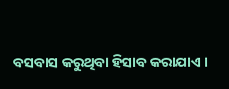ବସବାସ କରୁଥିବା ହିସାବ କରାଯାଏ ।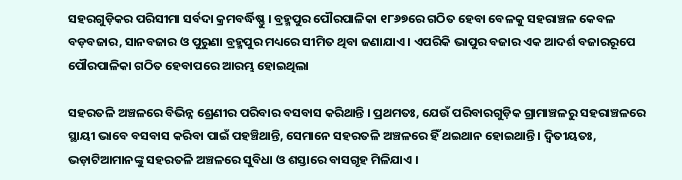ସହରଗୁଡ଼ିକର ପରିସୀମା ସର୍ବଦା କ୍ରମବର୍ଦ୍ଧିଷ୍ଣୁ । ବ୍ରହ୍ମପୁର ପୌରପାଳିକା ୧୮୬୭ରେ ଗଠିତ ହେବା ବେଳକୁ ସହରାଞ୍ଚଳ କେବଳ ବଡ଼ବଜାର, ସାନବଜାର ଓ ପୁରୁଣା ବ୍ରହ୍ମପୁର ମଧ୍ୟରେ ସୀମିତ ଥିବା ଜଣାଯାଏ । ଏପରିକି ଭାପୁର ବଜାର ଏକ ଆଦର୍ଶ ବଜାରରୂପେ ପୌରପାଳିକା ଗଠିତ ହେବାପରେ ଆରମ୍ଭ ହୋଇଥିଲା

ସହରତଳି ଅଞ୍ଚଳରେ ବିଭିନ୍ନ ଶ୍ରେଣୀର ପରିବାର ବସବାସ କରିଥାନ୍ତି । ପ୍ରଥମତଃ, ଯେଉଁ ପରିବାରଗୁଡ଼ିକ ଗ୍ରାମାଞ୍ଚଳରୁ ସହରାଞ୍ଚଳରେ ସ୍ଥାୟୀ ଭାବେ ବସବାସ କରିବା ପାଇଁ ପହଞ୍ଚିଥାନ୍ତି, ସେମାନେ ସହରତଳି ଅଞ୍ଚଳରେ ହିଁ ଥଇଥାନ ହୋଇଥାନ୍ତି । ଦ୍ୱିତୀୟତଃ, ଭଡ଼ାଟିଆମାନଙ୍କୁ ସହରତଳି ଅଞ୍ଚଳରେ ସୁବିଧା ଓ ଶସ୍ତାରେ ବାସଗୃହ ମିଳିଯାଏ ।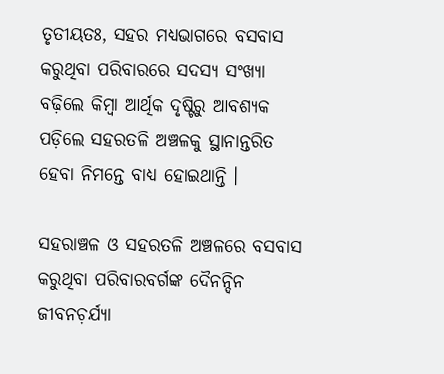ତୃତୀୟତଃ, ସହର ମଧ୍ୟଭାଗରେ ବସବାସ କରୁଥିବା ପରିବାରରେ ସଦସ୍ୟ ସଂଖ୍ୟା ବଢ଼ିଲେ କିମ୍ୱା ଆର୍ଥିକ ଦୃଷ୍ଟିରୁ ଆବଶ୍ୟକ ପଡ଼ିଲେ ସହରତଳି ଅଞ୍ଚଳକୁ ସ୍ଥାନାନ୍ତରିତ ହେବା ନିମନ୍ତେ ବାଧ୍ୟ ହୋଇଥାନ୍ତି ।

ସହରାଞ୍ଚଳ ଓ ସହରତଳି ଅଞ୍ଚଳରେ ବସବାସ କରୁଥିବା ପରିବାରବର୍ଗଙ୍କ ଦୈନନ୍ଦିନ ଜୀବନଚ଼ର୍ଯ୍ୟା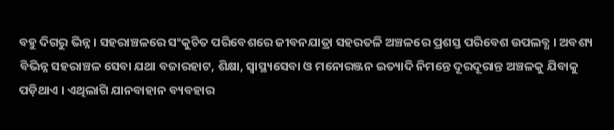ବହୁ ଦିଗରୁ ଭିନ୍ନ । ସହରାଞ୍ଚଳରେ ସଂକୁଚିତ ପରିବେଶରେ ଜୀବନଯାତ୍ରା ସହରତଳି ଅଞ୍ଚଳରେ ପ୍ରଶସ୍ତ ପରିବେଶ ଉପଲବ୍ଧ । ଅବଶ୍ୟ ବିଭିନ୍ନ ସହରାଞ୍ଚଳ ସେବା ଯଥା ବଜାରହାଟ, ଶିକ୍ଷା, ସ୍ୱାସ୍ଥ୍ୟସେବା ଓ ମନୋରଞ୍ଜନ ଇତ୍ୟାଦି ନିମନ୍ତେ ଦୂରଦୂରାନ୍ତ ଅଞ୍ଚଳକୁ ଯିବାକୁ ପଡ଼ିଥାଏ । ଏଥିଲାଗି ଯାନବାହାନ ବ୍ୟବହାର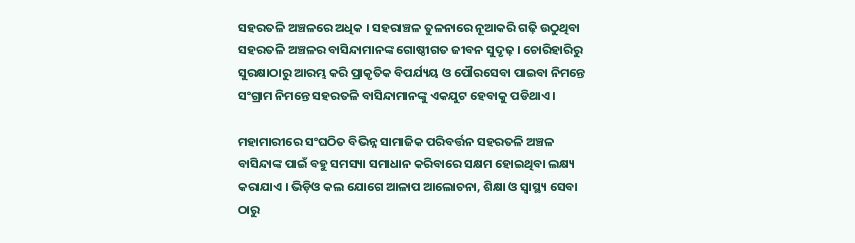ସହରତଳି ଅଞ୍ଚଳରେ ଅଧିକ । ସହରାଞ୍ଚଳ ତୁଳନାରେ ନୂଆକରି ଗଢ଼ି ଉଠୁଥିବା ସହରତଳି ଅଞ୍ଚଳର ବାସିନ୍ଦାମାନଙ୍କ ଗୋଷ୍ଠୀଗତ ଜୀବନ ସୁଦୃଢ଼ । ଚୋରିହାରିରୁ ସୁରକ୍ଷାଠାରୁ ଆରମ୍ଭ କରି ପ୍ରାକୃତିକ ବିପର୍ଯ୍ୟୟ ଓ ପୌରସେବା ପାଇବା ନିମନ୍ତେ ସଂଗ୍ରାମ ନିମନ୍ତେ ସହରତଳି ବାସିନ୍ଦାମାନଙ୍କୁ ଏକଯୁଟ ହେବାକୁ ପଡିଥାଏ ।

ମହାମାରୀରେ ସଂଘଠିତ ବିଭିନ୍ନ ସାମାଜିକ ପରିବର୍ତ୍ତନ ସହରତଳି ଅଞ୍ଚଳ ବାସିନ୍ଦାଙ୍କ ପାଇଁ ବହୁ ସମସ୍ୟା ସମାଧାନ କରିବାରେ ସକ୍ଷମ ହୋଇଥିବା ଲକ୍ଷ୍ୟ କରାଯାଏ । ଭିଡ଼ିଓ କଲ ଯୋଗେ ଆଳାପ ଆଲୋଚନା, ଶିକ୍ଷା ଓ ସ୍ୱାସ୍ଥ୍ୟ ସେବା ଠାରୁ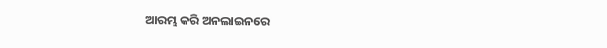ଆରମ୍ଭ କରି ଅନଲାଇନରେ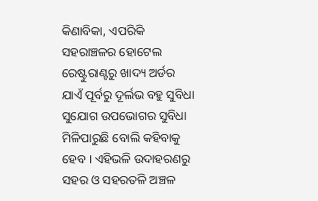କିଣାବିକା, ଏପରିକି ସହରାଞ୍ଚଳର ହୋଟେଲ ରେଷ୍ଟୁରାଣ୍ଟରୁ ଖାଦ୍ୟ ଅର୍ଡର ଯାଏଁ ପୂର୍ବରୁ ଦୂର୍ଲଭ ବହୁ ସୁବିଧା ସୁଯୋଗ ଉପଭୋଗର ସୁବିଧା ମିଳିପାରୁଛି ବୋଲି କହିବାକୁ ହେବ । ଏହିଭଳି ଉଦାହରଣରୁ ସହର ଓ ସହରତଳି ଅଞ୍ଚଳ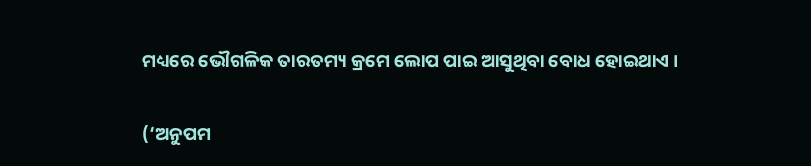ମଧ୍ୟରେ ଭୌଗଳିକ ତାରତମ୍ୟ କ୍ରମେ ଲୋପ ପାଇ ଆସୁଥିବା ବୋଧ ହୋଇଥାଏ ।

(‘ଅନୁପମ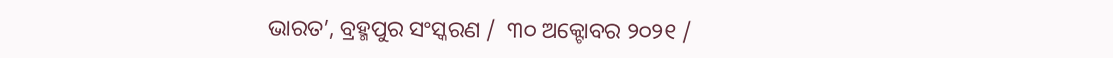ଭାରତ’, ବ୍ରହ୍ମପୁର ସଂସ୍କରଣ /  ୩୦ ଅକ୍ଟୋବର ୨୦୨୧ /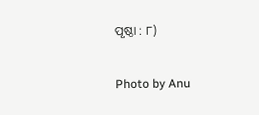ପୃଷ୍ଠା : ୮)

Photo by Anu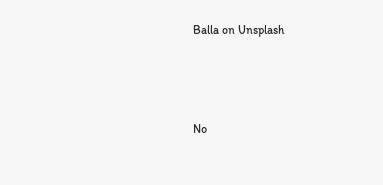Balla on Unsplash



No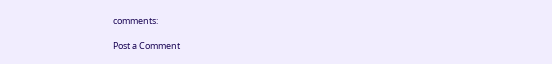comments:

Post a Comment